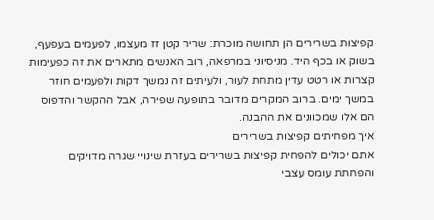קפיצות בשרירים הן תחושה מוכרת: שריר קטן זז מעצמו, לפעמים בעפעף, בשוק או בכף היד. מניסיוני במרפאה, רוב האנשים מתארים את זה כפעימות קצרות או רטט עדין מתחת לעור, ולעיתים זה נמשך דקות ולפעמים חוזר במשך ימים. ברוב המקרים מדובר בתופעה שפירה, אבל ההקשר והדפוס הם אלו שמכוונים את ההבנה.
איך מפחיתים קפיצות בשרירים
אתם יכולים להפחית קפיצות בשרירים בעזרת שינויי שגרה מדויקים והפחתת עומס עצבי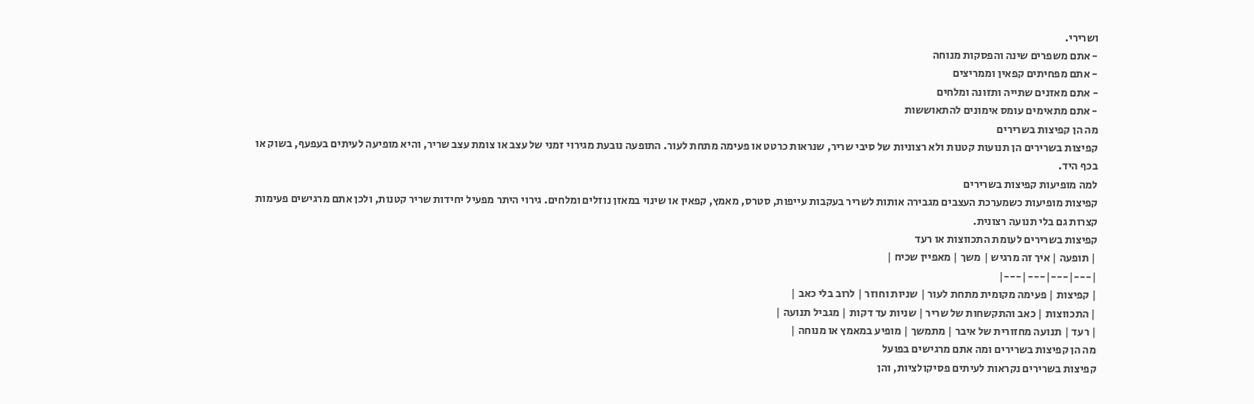ושרירי.
- אתם משפרים שינה והפסקות מנוחה
- אתם מפחיתים קפאין וממריצים
- אתם מאזנים שתייה ותזונה ומלחים
- אתם מתאימים עומס אימונים להתאוששות
מה הן קפיצות בשרירים
קפיצות בשרירים הן תנועות קטנות ולא רצוניות של סיבי שריר, שנראות כרטט או פעימה מתחת לעור. התופעה נובעת מגירוי זמני של עצב או צומת עצב שריר, והיא מופיעה לעיתים בעפעף, בשוק או בכף היד.
למה מופיעות קפיצות בשרירים
קפיצות מופיעות כשמערכת העצבים מגבירה אותות לשריר בעקבות עייפות, סטרס, מאמץ, קפאין או שינוי במאזן נוזלים ומלחים. גירוי היתר מפעיל יחידות שריר קטנות, ולכן אתם מרגישים פעימות קצרות גם בלי תנועה רצונית.
קפיצות בשרירים לעומת התכווצות או רעד
| תופעה | איך זה מרגיש | משך | מאפיין שכיח |
|---|---|---|---|
| קפיצות | פעימה מקומית מתחת לעור | שניות וחוזר | לרוב בלי כאב |
| התכווצות | כאב והתקשחות של שריר | שניות עד דקות | מגביל תנועה |
| רעד | תנועה מחזורית של איבר | מתמשך | מופיע במאמץ או מנוחה |
מה הן קפיצות בשרירים ומה אתם מרגישים בפועל
קפיצות בשרירים נקראות לעיתים פסיקולציות, והן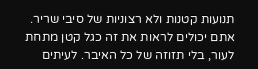תנועות קטנות ולא רצוניות של סיבי שריר. אתם יכולים לראות את זה כגל קטן מתחת לעור, בלי תזוזה של כל האיבר. לעיתים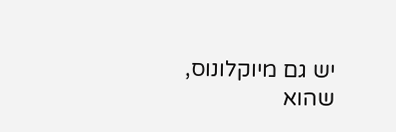יש גם מיוקלונוס, שהוא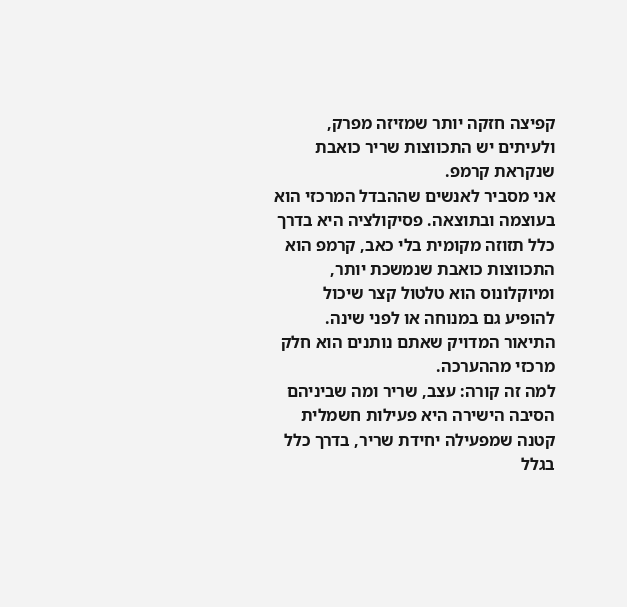קפיצה חזקה יותר שמזיזה מפרק, ולעיתים יש התכווצות שריר כואבת שנקראת קרמפ.
אני מסביר לאנשים שההבדל המרכזי הוא בעוצמה ובתוצאה. פסיקולציה היא בדרך כלל תזוזה מקומית בלי כאב, קרמפ הוא התכווצות כואבת שנמשכת יותר, ומיוקלונוס הוא טלטול קצר שיכול להופיע גם במנוחה או לפני שינה. התיאור המדויק שאתם נותנים הוא חלק מרכזי מההערכה.
למה זה קורה: עצב, שריר ומה שביניהם
הסיבה הישירה היא פעילות חשמלית קטנה שמפעילה יחידת שריר, בדרך כלל בגלל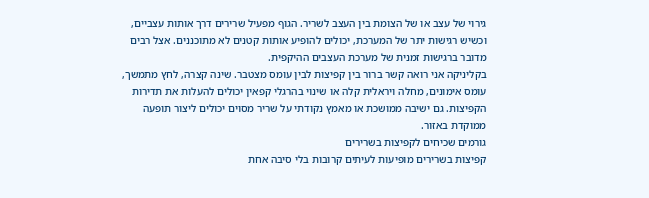גירוי של עצב או של הצומת בין העצב לשריר. הגוף מפעיל שרירים דרך אותות עצביים, וכשיש רגישות יתר של המערכת, יכולים להופיע אותות קטנים לא מתוכננים. אצל רבים מדובר ברגישות זמנית של מערכת העצבים ההיקפית.
בקליניקה אני רואה קשר ברור בין קפיצות לבין עומס מצטבר. שינה קצרה, לחץ מתמשך, עומס אימונים, מחלה ויראלית קלה או שינוי בהרגלי קפאין יכולים להעלות את תדירות הקפיצות. גם ישיבה ממושכת או מאמץ נקודתי על שריר מסוים יכולים ליצור תופעה ממוקדת באזור.
גורמים שכיחים לקפיצות בשרירים
קפיצות בשרירים מופיעות לעיתים קרובות בלי סיבה אחת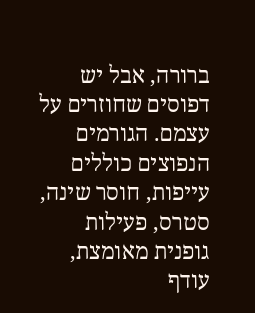ברורה, אבל יש דפוסים שחוזרים על עצמם. הגורמים הנפוצים כוללים עייפות, חוסר שינה, סטרס, פעילות גופנית מאומצת, עודף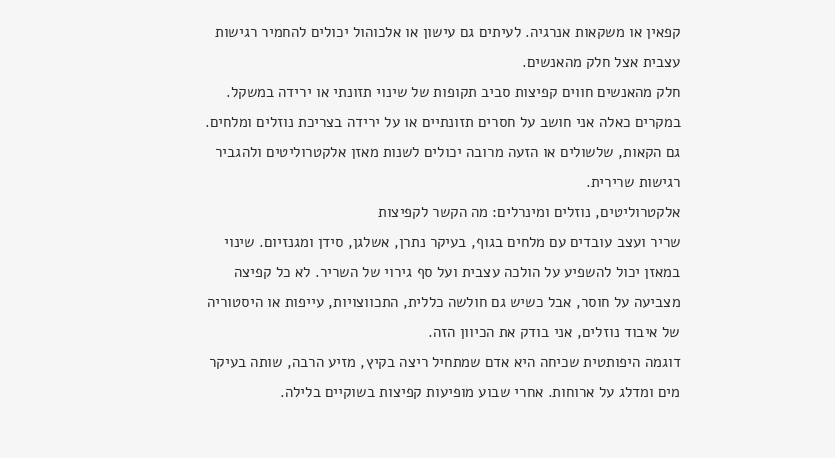קפאין או משקאות אנרגיה. לעיתים גם עישון או אלכוהול יכולים להחמיר רגישות עצבית אצל חלק מהאנשים.
חלק מהאנשים חווים קפיצות סביב תקופות של שינוי תזונתי או ירידה במשקל. במקרים כאלה אני חושב על חסרים תזונתיים או על ירידה בצריכת נוזלים ומלחים. גם הקאות, שלשולים או הזעה מרובה יכולים לשנות מאזן אלקטרוליטים ולהגביר רגישות שרירית.
אלקטרוליטים, נוזלים ומינרלים: מה הקשר לקפיצות
שריר ועצב עובדים עם מלחים בגוף, בעיקר נתרן, אשלגן, סידן ומגנזיום. שינוי במאזן יכול להשפיע על הולכה עצבית ועל סף גירוי של השריר. לא כל קפיצה מצביעה על חוסר, אבל כשיש גם חולשה כללית, התכווצויות, עייפות או היסטוריה של איבוד נוזלים, אני בודק את הכיוון הזה.
דוגמה היפותטית שכיחה היא אדם שמתחיל ריצה בקיץ, מזיע הרבה, שותה בעיקר מים ומדלג על ארוחות. אחרי שבוע מופיעות קפיצות בשוקיים בלילה.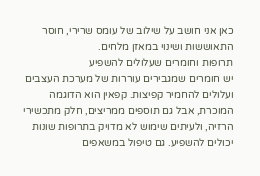כאן אני חושב על שילוב של עומס שרירי, חוסר התאוששות ושינוי במאזן מלחים.
תרופות וחומרים שעלולים להשפיע
יש חומרים שמגבירים עוררות של מערכת העצבים ועלולים להחמיר קפיצות. קפאין הוא הדוגמה המוכרת, אבל גם תוספים ממריצים, חלק מתכשירי הרזיה, ולעיתים שימוש לא מדויק בתרופות שונות יכולים להשפיע. גם טיפול במשאפים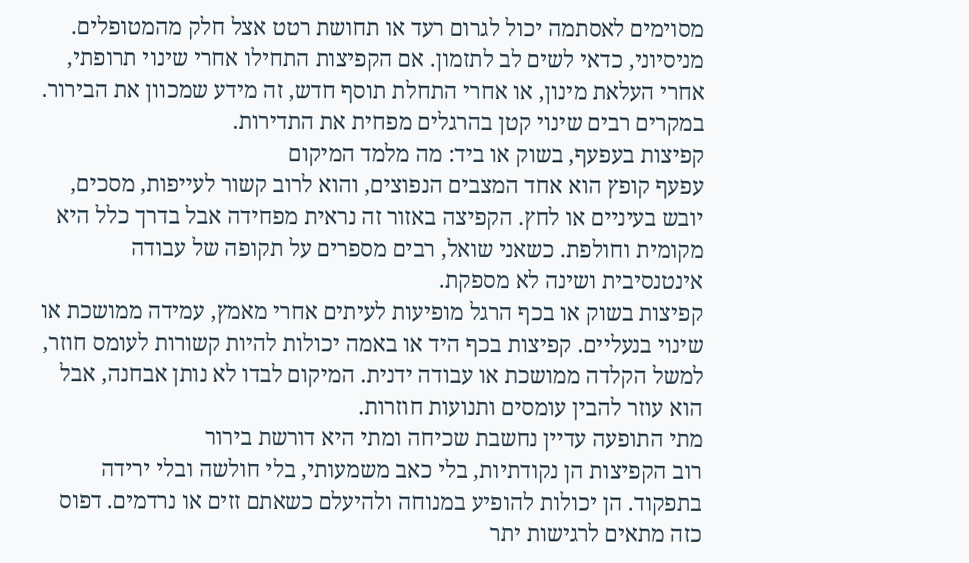מסוימים לאסתמה יכול לגרום רעד או תחושת רטט אצל חלק מהמטופלים.
מניסיוני, כדאי לשים לב לתזמון. אם הקפיצות התחילו אחרי שינוי תרופתי, אחרי העלאת מינון, או אחרי התחלת תוסף חדש, זה מידע שמכוון את הבירור. במקרים רבים שינוי קטן בהרגלים מפחית את התדירות.
קפיצות בעפעף, בשוק או ביד: מה מלמד המיקום
עפעף קופץ הוא אחד המצבים הנפוצים, והוא לרוב קשור לעייפות, מסכים, יובש בעיניים או לחץ. הקפיצה באזור זה נראית מפחידה אבל בדרך כלל היא מקומית וחולפת. כשאני שואל, רבים מספרים על תקופה של עבודה אינטנסיבית ושינה לא מספקת.
קפיצות בשוק או בכף הרגל מופיעות לעיתים אחרי מאמץ, עמידה ממושכת או שינוי בנעליים. קפיצות בכף היד או באמה יכולות להיות קשורות לעומס חוזר, למשל הקלדה ממושכת או עבודה ידנית. המיקום לבדו לא נותן אבחנה, אבל הוא עוזר להבין עומסים ותנועות חוזרות.
מתי התופעה עדיין נחשבת שכיחה ומתי היא דורשת בירור
רוב הקפיצות הן נקודתיות, בלי כאב משמעותי, בלי חולשה ובלי ירידה בתפקוד. הן יכולות להופיע במנוחה ולהיעלם כשאתם זזים או נרדמים. דפוס כזה מתאים לרגישות יתר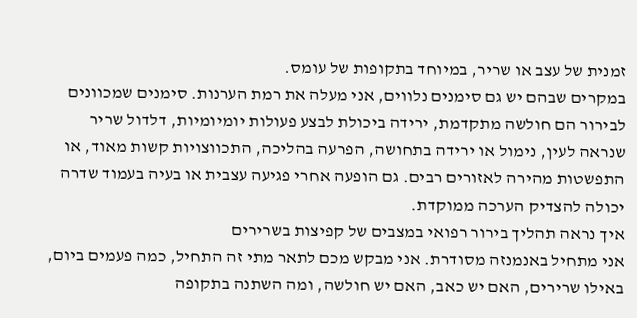זמנית של עצב או שריר, במיוחד בתקופות של עומס.
במקרים שבהם יש גם סימנים נלווים, אני מעלה את רמת הערנות. סימנים שמכוונים לבירור הם חולשה מתקדמת, ירידה ביכולת לבצע פעולות יומיומיות, דלדול שריר שנראה לעין, נימול או ירידה בתחושה, הפרעה בהליכה, התכווצויות קשות מאוד, או התפשטות מהירה לאזורים רבים. גם הופעה אחרי פגיעה עצבית או בעיה בעמוד שדרה יכולה להצדיק הערכה ממוקדת.
איך נראה תהליך בירור רפואי במצבים של קפיצות בשרירים
אני מתחיל באנמנזה מסודרת. אני מבקש מכם לתאר מתי זה התחיל, כמה פעמים ביום, באילו שרירים, האם יש כאב, האם יש חולשה, ומה השתנה בתקופה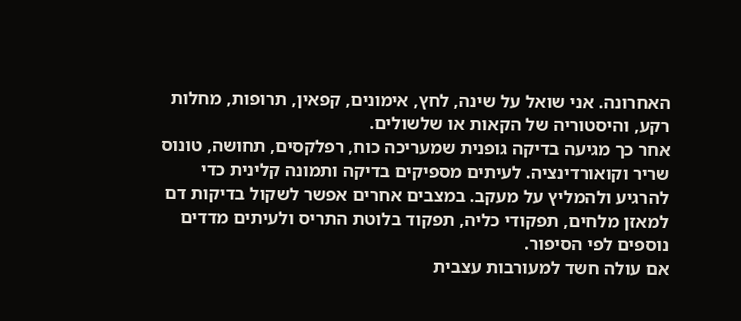האחרונה. אני שואל על שינה, לחץ, אימונים, קפאין, תרופות, מחלות רקע, והיסטוריה של הקאות או שלשולים.
אחר כך מגיעה בדיקה גופנית שמעריכה כוח, רפלקסים, תחושה, טונוס שריר וקואורדינציה. לעיתים מספיקים בדיקה ותמונה קלינית כדי להרגיע ולהמליץ על מעקב. במצבים אחרים אפשר לשקול בדיקות דם למאזן מלחים, תפקודי כליה, תפקוד בלוטת התריס ולעיתים מדדים נוספים לפי הסיפור.
אם עולה חשד למעורבות עצבית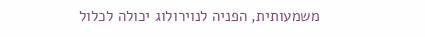משמעותית, הפניה לנוירולוג יכולה לכלול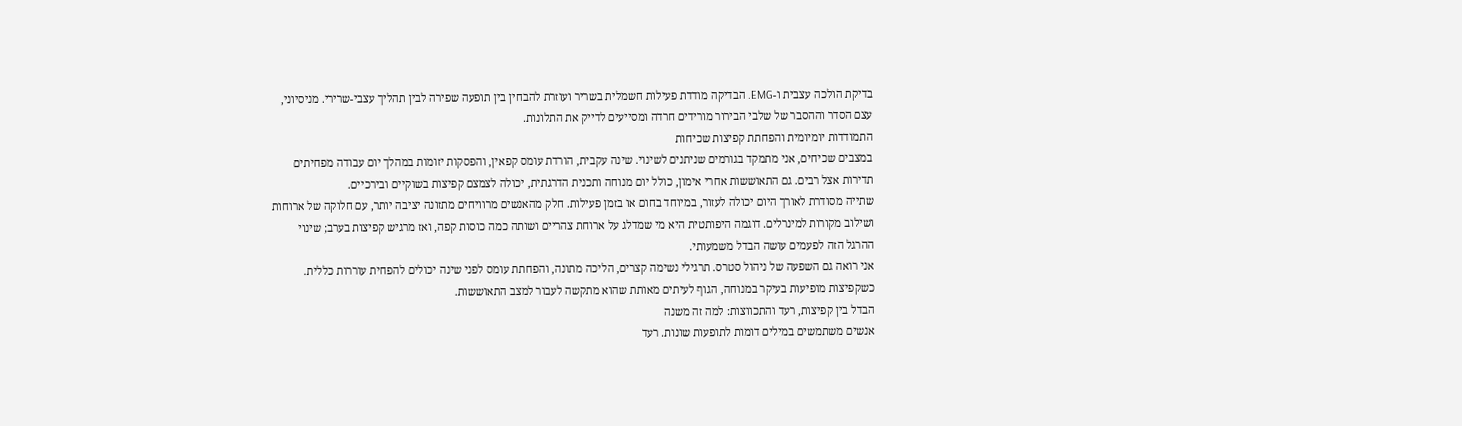בדיקת הולכה עצבית ו-EMG. הבדיקה מודדת פעילות חשמלית בשריר ועוזרת להבחין בין תופעה שפירה לבין תהליך עצבי-שרירי. מניסיוני, עצם הסדר וההסבר של שלבי הבירור מורידים חרדה ומסייעים לדייק את התלונות.
התמודדות יומיומית והפחתת קפיצות שכיחות
במצבים שכיחים, אני מתמקד בגורמים שניתנים לשינוי. שינה עקבית, הורדת עומס קפאין, והפסקות יזומות במהלך יום עבודה מפחיתים תדירות אצל רבים. גם התאוששות אחרי אימון, כולל יום מנוחה ותכנית הדרגתית, יכולה לצמצם קפיצות בשוקיים ובירכיים.
שתייה מסודרת לאורך היום יכולה לעזור, במיוחד בחום או בזמן פעילות. חלק מהאנשים מרוויחים מתזונה יציבה יותר, עם חלוקה של ארוחות ושילוב מקורות למינרלים. דוגמה היפותטית היא מי שמדלג על ארוחת צהריים ושותה כמה כוסות קפה, ואז מרגיש קפיצות בערב; שינוי ההרגל הזה לפעמים עושה הבדל משמעותי.
אני רואה גם השפעה של ניהול סטרס. תרגילי נשימה קצרים, הליכה מתונה, והפחתת עומס לפני שינה יכולים להפחית עוררות כללית. כשקפיצות מופיעות בעיקר במנוחה, הגוף לעיתים מאותת שהוא מתקשה לעבור למצב התאוששות.
הבדל בין קפיצות, רעד והתכווצות: למה זה משנה
אנשים משתמשים במילים דומות לתופעות שונות. רעד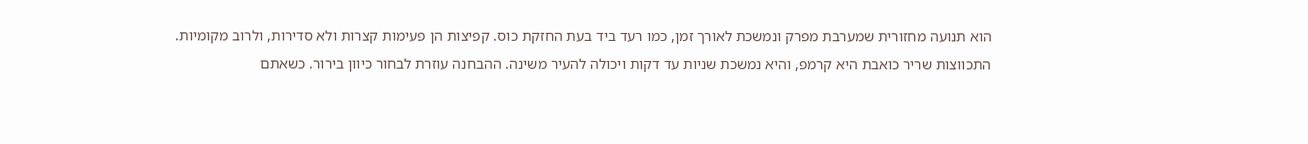הוא תנועה מחזורית שמערבת מפרק ונמשכת לאורך זמן, כמו רעד ביד בעת החזקת כוס. קפיצות הן פעימות קצרות ולא סדירות, ולרוב מקומיות.
התכווצות שריר כואבת היא קרמפ, והיא נמשכת שניות עד דקות ויכולה להעיר משינה. ההבחנה עוזרת לבחור כיוון בירור. כשאתם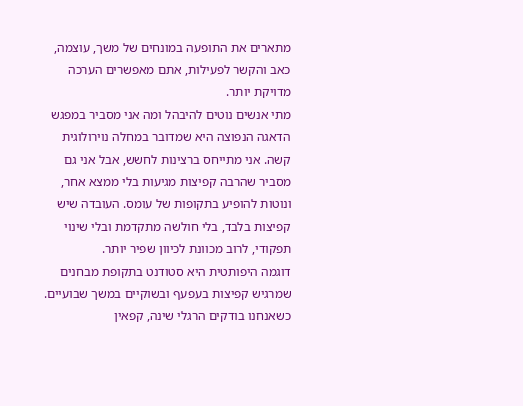מתארים את התופעה במונחים של משך, עוצמה, כאב והקשר לפעילות, אתם מאפשרים הערכה מדויקת יותר.
מתי אנשים נוטים להיבהל ומה אני מסביר במפגש
הדאגה הנפוצה היא שמדובר במחלה נוירולוגית קשה. אני מתייחס ברצינות לחשש, אבל אני גם מסביר שהרבה קפיצות מגיעות בלי ממצא אחר, ונוטות להופיע בתקופות של עומס. העובדה שיש קפיצות בלבד, בלי חולשה מתקדמת ובלי שינוי תפקודי, לרוב מכוונת לכיוון שפיר יותר.
דוגמה היפותטית היא סטודנט בתקופת מבחנים שמרגיש קפיצות בעפעף ובשוקיים במשך שבועיים. כשאנחנו בודקים הרגלי שינה, קפאין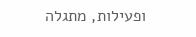ופעילות, מתגלה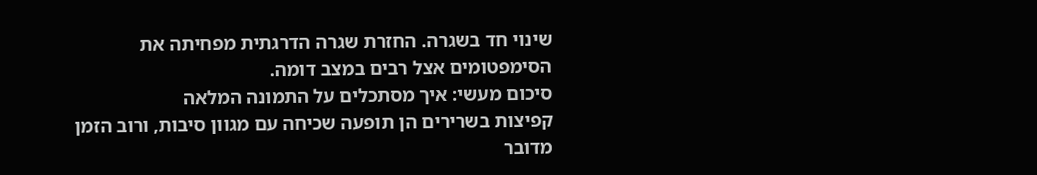שינוי חד בשגרה. החזרת שגרה הדרגתית מפחיתה את הסימפטומים אצל רבים במצב דומה.
סיכום מעשי: איך מסתכלים על התמונה המלאה
קפיצות בשרירים הן תופעה שכיחה עם מגוון סיבות, ורוב הזמן מדובר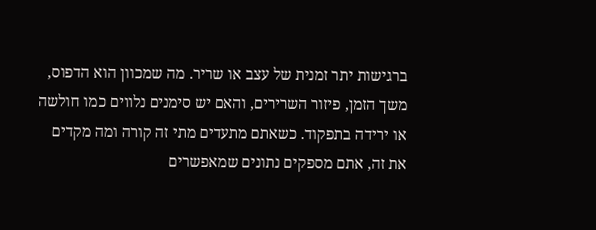ברגישות יתר זמנית של עצב או שריר. מה שמכוון הוא הדפוס, משך הזמן, פיזור השרירים, והאם יש סימנים נלווים כמו חולשה או ירידה בתפקוד. כשאתם מתעדים מתי זה קורה ומה מקדים את זה, אתם מספקים נתונים שמאפשרים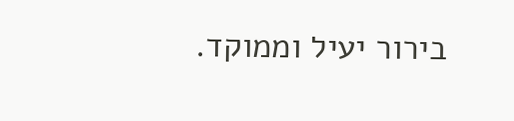בירור יעיל וממוקד.